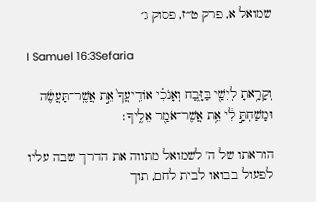שמואל א, פרק ט״ז, פסוק ג׳

I Samuel 16:3Sefaria

וְקָרָ֥אתָ לְיִשַׁ֖י בַּזָּ֑בַח וְאָנֹכִ֗י אוֹדִֽיעֲךָ֙ אֵ֣ת אֲשֶֽׁר־תַּעֲשֶׂ֔ה וּמָשַׁחְתָּ֣ לִ֔י אֵ֥ת אֲשֶׁר־אֹמַ֖ר אֵלֶֽיךָ׃

הוראתו של ה' לשמואל מתווה את הדרך שבה עליו לפעול בבואו לבית לחם, תוך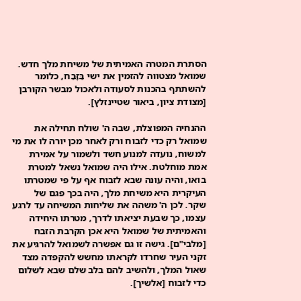הסתרת המטרה האמיתית של משיחת מלך חדש. שמואל מצטווה להזמין את ישי בַּזָּבַח, כלומר להשתתף בהכנות לסעודה ולאכול מבשר הקורבן [מצודת ציון, ביאור שטיינזלץ].

ההנחיה המפוצלת, שבה ה' שולח תחילה את שמואל רק כדי לזבוח ורק לאחר מכן יורה לו את מי למשוח, נועדה למנוע חשד ולשמור על אמירת אמת מוחלטת. אילו היה שמואל נשאל למטרת בואו, והיה עונה שבא לזבוח אף על פי שמטרתו העיקרית היא משיחת מלך, היה בכך פגם של שקר. לכן ה' משהה את שליחות המשיחה עד לרגע עצמו, כך שבעת יציאתו לדרך, מטרתו היחידה והאמיתית של שמואל היא אכן הקרבת הזבח [מלבי"ם]. גישה זו גם אפשרה לשמואל להרגיע את זקני העיר שחרדו לקראתו מחשש להקפדה מצד שאול המלך, ולהשיב להם בלב שלם שבא לשלום כדי לזבוח [אלשיך].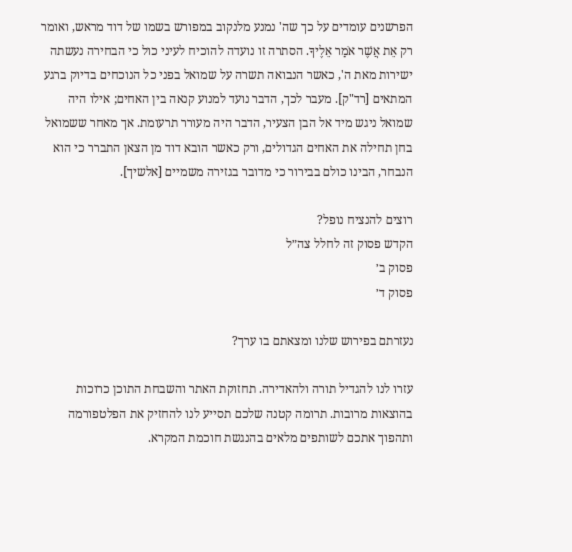הפרשנים עומדים על כך שה' נמנע מלנקוב במפורש בשמו של דוד מראש, ואומר רק אֵת אֲשֶׁר אֹמַר אֵלֶיךָ. הסתרה זו נועדה להוכיח לעיני כול כי הבחירה נעשתה ישירות מאת ה', כאשר הנבואה תשרה על שמואל בפני כל הנוכחים בדיוק ברגע המתאים [רד"ק]. מעבר לכך, הדבר נועד למנוע קנאה בין האחים; אילו היה שמואל ניגש מיד אל הבן הצעיר, הדבר היה מעורר תרעומת. אך מאחר ששמואל בחן תחילה את האחים הגדולים, ורק כאשר הובא דוד מן הצאן התברר כי הוא הנבחר, הבינו כולם בבירור כי מדובר בגזירה משמיים [אלשיך].

רוצים להנציח נופל?
הקדש פסוק זה לחלל צה״ל
פסוק ב׳
פסוק ד׳

נעזרתם בפירוש שלנו ומצאתם בו ערך?

עזרו לנו להגדיל תורה ולהאדירה. תחזוקת האתר והשבחת התוכן כרוכות בהוצאות מרובות. תרומה קטנה שלכם תסייע לנו להחזיק את הפלטפורמה ותהפוך אתכם לשותפים מלאים בהנגשת חוכמת המקרא.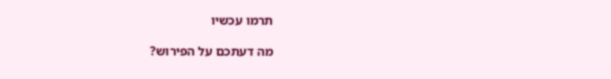תרמו עכשיו

מה דעתכם על הפירוש?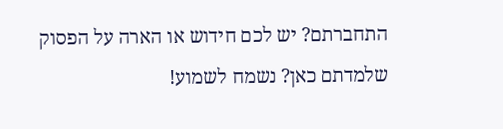התחברתם? יש לכם חידוש או הארה על הפסוק שלמדתם כאן? נשמח לשמוע!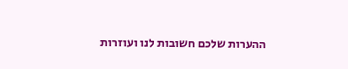ההערות שלכם חשובות לנו ועוזרות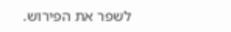לשפר את הפירוש.